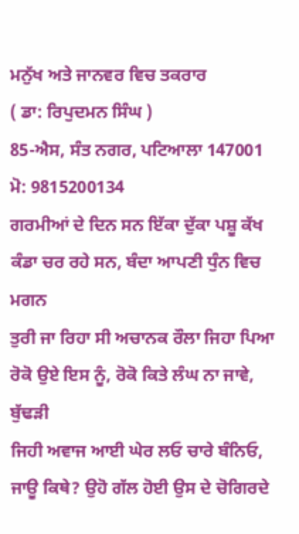ਮਨੁੱਖ ਅਤੇ ਜਾਨਵਰ ਵਿਚ ਤਕਰਾਰ
( ਡਾ: ਰਿਪੁਦਮਨ ਸਿੰਘ )
85-ਐਸ, ਸੰਤ ਨਗਰ, ਪਟਿਆਲਾ 147001
ਮੋ: 9815200134
ਗਰਮੀਆਂ ਦੇ ਦਿਨ ਸਨ ਇੱਕਾ ਦੁੱਕਾ ਪਸ਼ੂ ਕੱਖ ਕੰਡਾ ਚਰ ਰਹੇ ਸਨ, ਬੰਦਾ ਆਪਣੀ ਧੁੰਨ ਵਿਚ ਮਗਨ
ਤੁਰੀ ਜਾ ਰਿਹਾ ਸੀ ਅਚਾਨਕ ਰੌਲਾ ਜਿਹਾ ਪਿਆ ਰੋਕੋ ਉਏ ਇਸ ਨੂੰ, ਰੋਕੋ ਕਿਤੇ ਲੰਘ ਨਾ ਜਾਵੇ, ਬੁੱਢੜੀ
ਜਿਹੀ ਅਵਾਜ ਆਈ ਘੇਰ ਲਓ ਚਾਰੇ ਬੰਨਿਓ, ਜਾਊ ਕਿਥੇ? ਉਹੋ ਗੱਲ ਹੋਈ ਉਸ ਦੇ ਚੋਗਿਰਦੇ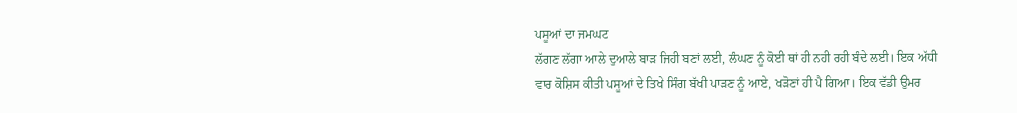ਪਸੂਆਂ ਦਾ ਜਮਘਟ
ਲੱਗਣ ਲੱਗਾ ਆਲੇ ਦੁਆਲੇ ਬਾੜ ਜਿਹੀ ਬਣਾਂ ਲਈ, ਲੰਘਣ ਨੂੰ ਕੋਈ ਥਾਂ ਹੀ ਨਹੀ ਰਹੀ ਬੰਦੇ ਲਈ। ਇਕ ਅੱਧੀ
ਵਾਰ ਕੋਸ਼ਿਸ ਕੀਤੀ ਪਸੂਆਂ ਦੇ ਤਿਖੇ ਸਿੰਗ ਬੱਖੀ ਪਾੜਣ ਨੂੰ ਆਏ, ਖੜੋਣਾਂ ਹੀ ਪੈ ਗਿਆ। ਇਕ ਵੱਡੀ ਉਮਰ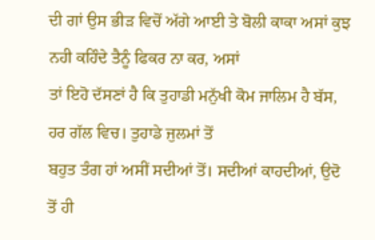ਦੀ ਗਾਂ ਉਸ ਭੀੜ ਵਿਚੋਂ ਅੱਗੇ ਆਈ ਤੇ ਬੋਲੀ ਕਾਕਾ ਅਸਾਂ ਕੁਝ ਨਹੀ ਕਹਿੰਦੇ ਤੈਨੂੰ ਫਿਕਰ ਨਾ ਕਰ, ਅਸਾਂ
ਤਾਂ ਇਹੋ ਦੱਸਣਾਂ ਹੈ ਕਿ ਤੁਹਾਡੀ ਮਨੁੱਖੀ ਕੋਮ ਜਾਲਿਮ ਹੈ ਬੱਸ, ਹਰ ਗੱਲ ਵਿਚ। ਤੁਹਾਡੇ ਜੁਲਮਾਂ ਤੋਂ
ਬਹੁਤ ਤੰਗ ਹਾਂ ਅਸੀਂ ਸਦੀਆਂ ਤੋਂ। ਸਦੀਆਂ ਕਾਹਦੀਆਂ, ਉਦੋ ਤੋਂ ਹੀ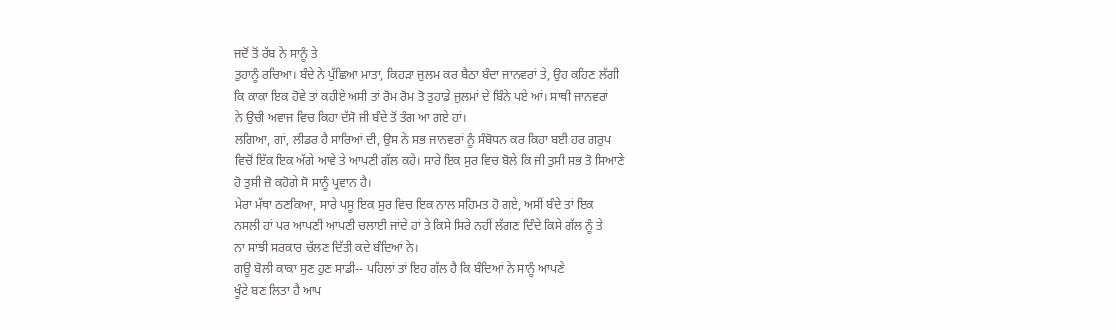ਜਦੋਂ ਤੋਂ ਰੱਬ ਨੇ ਸਾਨੂੰ ਤੇ
ਤੁਹਾਨੂੰ ਰਚਿਆ। ਬੰਦੇ ਨੇ ਪੁੱਛਿਆ ਮਾਤਾ, ਕਿਹੜਾ ਜੁਲਮ ਕਰ ਬੈਠਾ ਬੰਦਾ ਜਾਨਵਰਾਂ ਤੇ, ਉਹ ਕਹਿਣ ਲੱਗੀ
ਕਿ ਕਾਕਾ ਇਕ ਹੋਵੇ ਤਾਂ ਕਹੀਏ ਅਸੀ ਤਾਂ ਰੋਮ ਰੋਮ ਤੋ ਤੁਹਾਡੇ ਜੁਲਮਾਂ ਦੇ ਬਿੰਨੇ ਪਏ ਆਂ। ਸਾਥੀ ਜਾਨਵਰਾਂ
ਨੇ ਉਚੀ ਅਵਾਜ ਵਿਚ ਕਿਹਾ ਦੱਸੋ ਜੀ ਬੰਦੇ ਤੋਂ ਤੰਗ ਆ ਗਏ ਹਾਂ।
ਲਗਿਆ, ਗਾਂ, ਲੀਡਰ ਹੈ ਸਾਰਿਆਂ ਦੀ, ਉਸ ਨੇ ਸਭ ਜਾਨਵਰਾਂ ਨੂੰ ਸੰਬੋਧਨ ਕਰ ਕਿਹਾ ਬਈ ਹਰ ਗਰੁਪ
ਵਿਚੋਂ ਇੱਕ ਇਕ ਅੱਗੇ ਆਵੇ ਤੇ ਆਪਣੀ ਗੱਲ ਕਹੇ। ਸਾਰੇ ਇਕ ਸੁਰ ਵਿਚ ਬੋਲੇ ਕਿ ਜੀ ਤੁਸੀ ਸਭ ਤੋ ਸਿਆਣੇ
ਹੋ ਤੁਸੀ ਜ਼ੋ ਕਹੋਗੇ ਸੋ ਸਾਨੂੰ ਪ੍ਰਵਾਨ ਹੈ।
ਮੇਰਾ ਮੱਥਾ ਠਣਕਿਆ, ਸਾਰੇ ਪਸੂ ਇਕ ਸੁਰ ਵਿਚ ਇਕ ਨਾਲ ਸਹਿਮਤ ਹੋ ਗਏ, ਅਸੀਂ ਬੰਦੇ ਤਾਂ ਇਕ
ਨਸਲੀ ਹਾਂ ਪਰ ਆਪਣੀ ਆਪਣੀ ਚਲਾਈ ਜਾਂਦੇ ਹਾਂ ਤੇ ਕਿਸੇ ਸਿਰੇ ਨਹੀਂ ਲੱਗਣ ਦਿੰਦੇ ਕਿਸੇ ਗੱਲ ਨੂੰ ਤੇ
ਨਾ ਸਾਂਝੀ ਸਰਕਾਰ ਚੱਲਣ ਦਿੱਤੀ ਕਦੇ ਬੰਦਿਆਂ ਨੇ।
ਗਊ ਬੋਲੀ ਕਾਕਾ ਸੁਣ ਹੁਣ ਸਾਡੀ-- ਪਹਿਲਾਂ ਤਾਂ ਇਹ ਗੱਲ ਹੈ ਕਿ ਬੰਦਿਆਂ ਨੇ ਸਾਨੂੰ ਆਪਣੇ
ਖੂੰਟੇ ਬਣ ਲਿਤਾ ਹੈ ਆਪ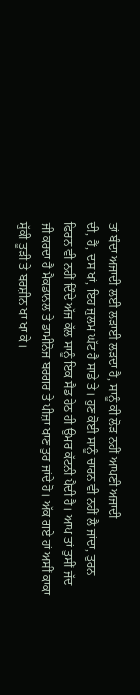ਤਾਂ ਬੰਦਾ ਅਜਾਦੀ ਲਈ ਲੜਾਈ ਲੜਦਾ ਹੈ, ਸਾਨੂੰ ਕੀ ਲੋੜ ਨਹੀਂ ਆਪਣੀ ਅਜਾਦੀ
ਦੀ, ਹੈਂ, ਦਸ ਖਾਂ, ਇਹ ਜੁਲਮ ਘੱਟ ਹੈ ਸਾਡੇ ਤੇ। ਹੁਣ ਕੋਈ ਸਾਨੂੰ ਚਾਰਨ ਵੀ ਨਹੀਂ ਲੈ ਜਾਂਦਾ, ਤੁਰਨ
ਫਿਰਨ ਵੀ ਨਹੀਂ ਦਿੰਦੇ ਅੱਜ ਕੱਲ ਸਾਨੂੰ ਇਕ ਸੈਡ ਹੇਠ ਹੀ ਉਮਰ ਕੱਟਨੀ ਪੈਦੀ ਹੈ। ਆਪ ਤਾਂ ਤੁਸੀਂ ਜੱਦ
ਜੀ ਕਰਦਾ ਹੈ ਮੈਕਡਾਨਲ ਤੇ ਡਾਮੀਨੋਜ ਬਰਗਰ ਤੇ ਪੀਜ਼ਾ ਖਾਣ ਤੁਰ ਜਾਂਦੇ ਹੋ। ਅੱਕ ਗਏ ਹਾਂ ਅਸੀਂ ਕਾਕਾ
ਸੁੱਕੀ ਤੂੜੀ ਤੇ ਬਰਸ਼ੀਨ ਖਾ ਖਾ ਕੇ।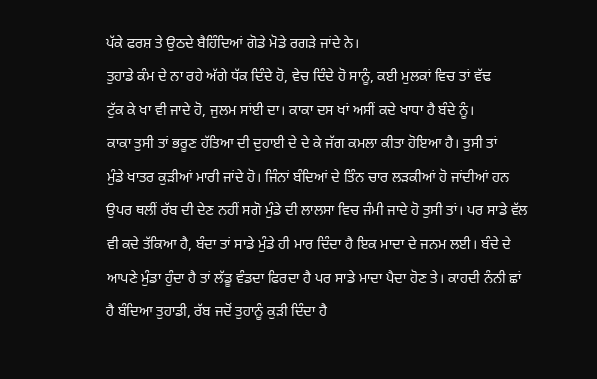ਪੱਕੇ ਫਰਸ਼ ਤੇ ਉਠਦੇ ਬੈਹਿੰਦਿਆਂ ਗੋਡੇ ਮੋਡੇ ਰਗੜੇ ਜਾਂਦੇ ਨੇ।
ਤੁਹਾਡੇ ਕੰਮ ਦੇ ਨਾ ਰਹੇ ਅੱਗੇ ਧੱਕ ਦਿੰਦੇ ਹੋ, ਵੇਚ ਦਿੰਦੇ ਹੋ ਸਾਨੂੰ, ਕਈ ਮੁਲਕਾਂ ਵਿਚ ਤਾਂ ਵੱਢ
ਟੁੱਕ ਕੇ ਖਾ ਵੀ ਜਾਦੇ ਹੋ, ਜੁਲਮ ਸਾਂਈ ਦਾ। ਕਾਕਾ ਦਸ ਖਾਂ ਅਸੀਂ ਕਦੇ ਖਾਧਾ ਹੈ ਬੰਦੇ ਨੂੰ।
ਕਾਕਾ ਤੁਸੀ ਤਾਂ ਭਰੂਣ ਹੱਤਿਆ ਦੀ ਦੁਹਾਈ ਦੇ ਦੇ ਕੇ ਜੱਗ ਕਮਲਾ ਕੀਤਾ ਹੋਇਆ ਹੈ। ਤੁਸੀ ਤਾਂ
ਮੁੰਡੇ ਖਾਤਰ ਕੁੜੀਆਂ ਮਾਰੀ ਜਾਂਦੇ ਹੋ। ਜਿੰਨਾਂ ਬੰਦਿਆਂ ਦੇ ਤਿੰਨ ਚਾਰ ਲੜਕੀਆਂ ਹੋ ਜਾਂਦੀਆਂ ਹਨ
ਉਪਰ ਥਲੀਂ ਰੱਬ ਦੀ ਦੇਣ ਨਹੀਂ ਸਗੋ ਮੁੰਡੇ ਦੀ ਲਾਲਸਾ ਵਿਚ ਜੰਮੀ ਜਾਦੇ ਹੋ ਤੁਸੀ ਤਾਂ। ਪਰ ਸਾਡੇ ਵੱਲ
ਵੀ ਕਦੇ ਤੱਕਿਆ ਹੈ, ਬੰਦਾ ਤਾਂ ਸਾਡੇ ਮੁੰਡੇ ਹੀ ਮਾਰ ਦਿੰਦਾ ਹੈ ਇਕ ਮਾਦਾ ਦੇ ਜਨਮ ਲਈ। ਬੰਦੇ ਦੇ
ਆਪਣੇ ਮੁੰਡਾ ਹੁੰਦਾ ਹੈ ਤਾਂ ਲੱਡੂ ਵੰਡਦਾ ਫਿਰਦਾ ਹੈ ਪਰ ਸਾਡੇ ਮਾਦਾ ਪੈਦਾ ਹੋਣ ਤੇ। ਕਾਹਦੀ ਨੰਨੀ ਛਾਂ
ਹੈ ਬੰਦਿਆ ਤੁਹਾਡੀ, ਰੱਬ ਜਦੋਂ ਤੁਹਾਨੂੰ ਕੁੜੀ ਦਿੰਦਾ ਹੈ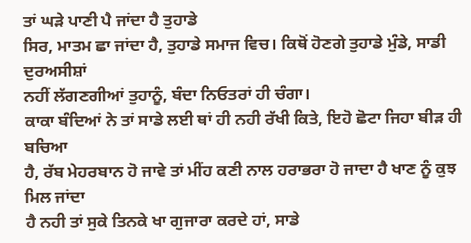ਤਾਂ ਘੜੇ ਪਾਣੀ ਪੈ ਜਾਂਦਾ ਹੈ ਤੁਹਾਡੇ
ਸਿਰ, ਮਾਤਮ ਛਾ ਜਾਂਦਾ ਹੈ, ਤੁਹਾਡੇ ਸਮਾਜ ਵਿਚ। ਕਿਥੋਂ ਹੋਣਗੇ ਤੁਹਾਡੇ ਮੁੰਡੇ, ਸਾਡੀ ਦੁਰਅਸੀਸ਼ਾਂ
ਨਹੀਂ ਲੱਗਣਗੀਆਂ ਤੁਹਾਨੂੰ, ਬੰਦਾ ਨਿਓਤਰਾਂ ਹੀ ਚੰਗਾ।
ਕਾਕਾ ਬੰਦਿਆਂ ਨੇ ਤਾਂ ਸਾਡੇ ਲਈ ਥਾਂ ਹੀ ਨਹੀ ਰੱਖੀ ਕਿਤੇ, ਇਹੋ ਛੋਟਾ ਜਿਹਾ ਬੀੜ ਹੀ ਬਚਿਆ
ਹੈ, ਰੱਬ ਮੇਹਰਬਾਨ ਹੋ ਜਾਵੇ ਤਾਂ ਮੀਂਹ ਕਣੀ ਨਾਲ ਹਰਾਭਰਾ ਹੋ ਜਾਦਾ ਹੈ ਖਾਣ ਨੂੰ ਕੁਝ ਮਿਲ ਜਾਂਦਾ
ਹੈ ਨਹੀ ਤਾਂ ਸੁਕੇ ਤਿਨਕੇ ਖਾ ਗੁਜਾਰਾ ਕਰਦੇ ਹਾਂ, ਸਾਡੇ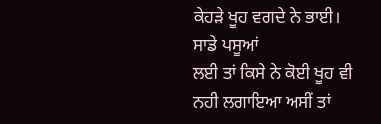ਕੇਹੜੇ ਖੂਹ ਵਗਦੇ ਨੇ ਭਾਈ। ਸਾਡੇ ਪਸੂਆਂ
ਲਈ ਤਾਂ ਕਿਸੇ ਨੇ ਕੋਈ ਖੂਹ ਵੀ ਨਹੀ ਲਗਾਇਆ ਅਸੀਂ ਤਾਂ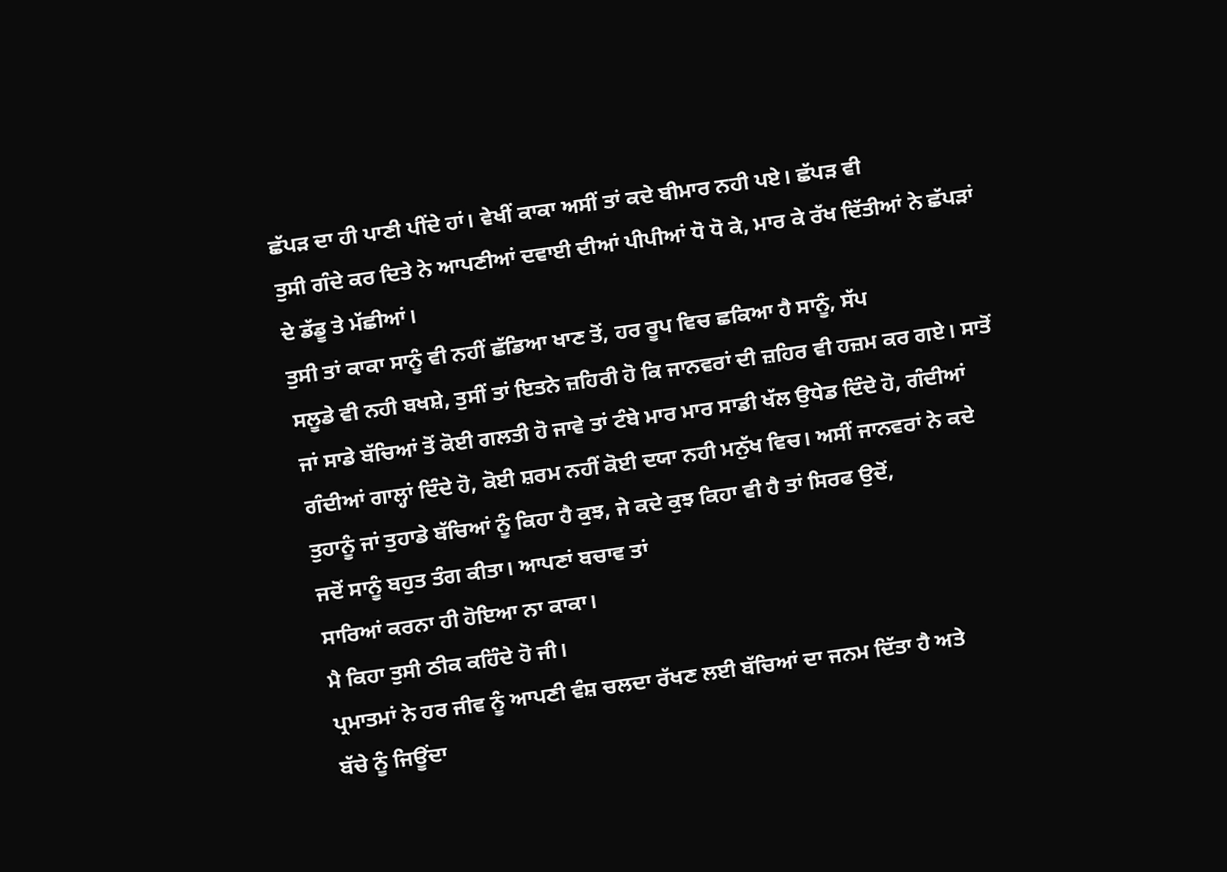ਛੱਪੜ ਦਾ ਹੀ ਪਾਣੀ ਪੀਂਦੇ ਹਾਂ। ਵੇਖੀਂ ਕਾਕਾ ਅਸੀਂ ਤਾਂ ਕਦੇ ਬੀਮਾਰ ਨਹੀ ਪਏ। ਛੱਪੜ ਵੀ
ਤੁਸੀ ਗੰਦੇ ਕਰ ਦਿਤੇ ਨੇ ਆਪਣੀਆਂ ਦਵਾਈ ਦੀਆਂ ਪੀਪੀਆਂ ਧੋ ਧੋ ਕੇ, ਮਾਰ ਕੇ ਰੱਖ ਦਿੱਤੀਆਂ ਨੇ ਛੱਪੜਾਂ
ਦੇ ਡੱਡੂ ਤੇ ਮੱਛੀਆਂ।
ਤੁਸੀ ਤਾਂ ਕਾਕਾ ਸਾਨੂੰ ਵੀ ਨਹੀਂ ਛੱਡਿਆ ਖਾਣ ਤੋਂ, ਹਰ ਰੂਪ ਵਿਚ ਛਕਿਆ ਹੈ ਸਾਨੂੰ, ਸੱਪ
ਸਲੂਡੇ ਵੀ ਨਹੀ ਬਖਸ਼ੇ, ਤੁਸੀਂ ਤਾਂ ਇਤਨੇ ਜ਼ਹਿਰੀ ਹੋ ਕਿ ਜਾਨਵਰਾਂ ਦੀ ਜ਼ਹਿਰ ਵੀ ਹਜ਼ਮ ਕਰ ਗਏ। ਸਾਤੋਂ
ਜਾਂ ਸਾਡੇ ਬੱਚਿਆਂ ਤੋਂ ਕੋਈ ਗਲਤੀ ਹੋ ਜਾਵੇ ਤਾਂ ਟੰਬੇ ਮਾਰ ਮਾਰ ਸਾਡੀ ਖੱਲ ਉਧੇਡ ਦਿੰਦੇ ਹੋ, ਗੰਦੀਆਂ
ਗੰਦੀਆਂ ਗਾਲ੍ਹਾਂ ਦਿੰਦੇ ਹੋ, ਕੋਈ ਸ਼ਰਮ ਨਹੀਂ ਕੋਈ ਦਯਾ ਨਹੀ ਮਨੁੱਖ ਵਿਚ। ਅਸੀਂ ਜਾਨਵਰਾਂ ਨੇ ਕਦੇ
ਤੁਹਾਨੂੰ ਜਾਂ ਤੁਹਾਡੇ ਬੱਚਿਆਂ ਨੂੰ ਕਿਹਾ ਹੈ ਕੁਝ, ਜੇ ਕਦੇ ਕੁਝ ਕਿਹਾ ਵੀ ਹੈ ਤਾਂ ਸਿਰਫ ਉਦੋਂ,
ਜਦੋਂ ਸਾਨੂੰ ਬਹੁਤ ਤੰਗ ਕੀਤਾ। ਆਪਣਾਂ ਬਚਾਵ ਤਾਂ
ਸਾਰਿਆਂ ਕਰਨਾ ਹੀ ਹੋਇਆ ਨਾ ਕਾਕਾ।
ਮੈ ਕਿਹਾ ਤੁਸੀ ਠੀਕ ਕਹਿੰਦੇ ਹੋ ਜੀ।
ਪ੍ਰਮਾਤਮਾਂ ਨੇ ਹਰ ਜੀਵ ਨੂੰ ਆਪਣੀ ਵੰਸ਼ ਚਲਦਾ ਰੱਖਣ ਲਈ ਬੱਚਿਆਂ ਦਾ ਜਨਮ ਦਿੱਤਾ ਹੈ ਅਤੇ
ਬੱਚੇ ਨੂੰ ਜਿਊਂਦਾ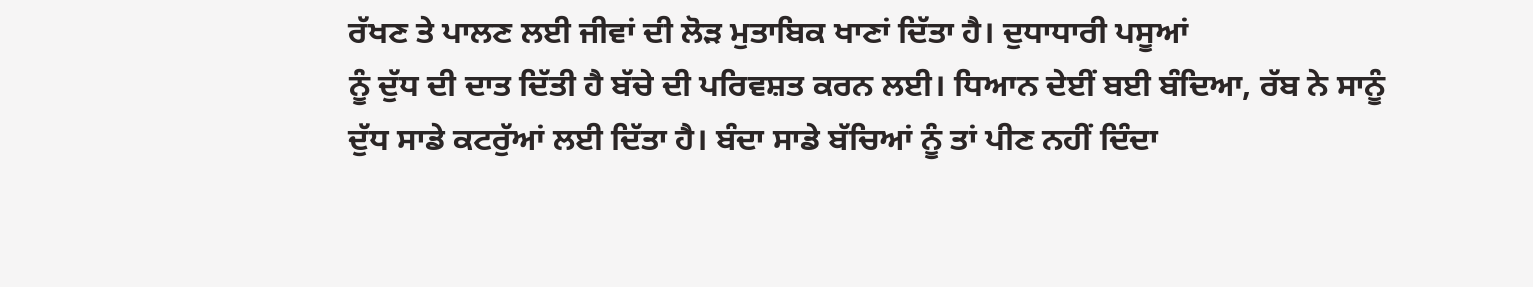ਰੱਖਣ ਤੇ ਪਾਲਣ ਲਈ ਜੀਵਾਂ ਦੀ ਲੋੜ ਮੁਤਾਬਿਕ ਖਾਣਾਂ ਦਿੱਤਾ ਹੈ। ਦੁਧਾਧਾਰੀ ਪਸੂਆਂ
ਨੂੰ ਦੁੱਧ ਦੀ ਦਾਤ ਦਿੱਤੀ ਹੈ ਬੱਚੇ ਦੀ ਪਰਿਵਸ਼ਤ ਕਰਨ ਲਈ। ਧਿਆਨ ਦੇਈਂ ਬਈ ਬੰਦਿਆ, ਰੱਬ ਨੇ ਸਾਨੂੰ
ਦੁੱਧ ਸਾਡੇ ਕਟਰੁੱਆਂ ਲਈ ਦਿੱਤਾ ਹੈ। ਬੰਦਾ ਸਾਡੇ ਬੱਚਿਆਂ ਨੂੰ ਤਾਂ ਪੀਣ ਨਹੀਂ ਦਿੰਦਾ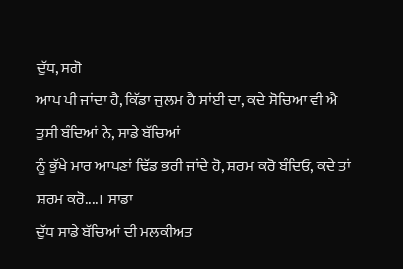ਦੁੱਧ, ਸਗੋ
ਆਪ ਪੀ ਜਾਂਦਾ ਹੈ, ਕਿੱਡਾ ਜੁਲਮ ਹੈ ਸਾਂਈ ਦਾ, ਕਦੇ ਸੋਚਿਆ ਵੀ ਐ ਤੁਸੀ ਬੰਦਿਆਂ ਨੇ, ਸਾਡੇ ਬੱਚਿਆਂ
ਨੂੰ ਭੁੱਖੇ ਮਾਰ ਆਪਣਾਂ ਢਿੱਡ ਭਰੀ ਜਾਂਦੇ ਹੋ, ਸ਼ਰਮ ਕਰੋ ਬੰਦਿਓ, ਕਦੇ ਤਾਂ ਸ਼ਰਮ ਕਰੋ....। ਸਾਡਾ
ਦੁੱਧ ਸਾਡੇ ਬੱਚਿਆਂ ਦੀ ਮਲਕੀਅਤ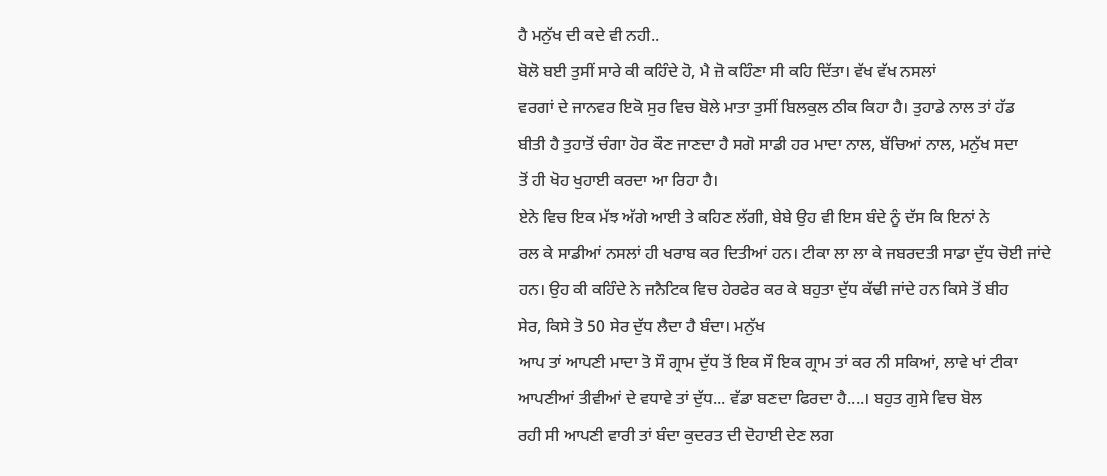ਹੈ ਮਨੁੱਖ ਦੀ ਕਦੇ ਵੀ ਨਹੀ..
ਬੋਲੋ ਬਈ ਤੁਸੀਂ ਸਾਰੇ ਕੀ ਕਹਿੰਦੇ ਹੋ, ਮੈ ਜ਼ੋ ਕਹਿੰਣਾ ਸੀ ਕਹਿ ਦਿੱਤਾ। ਵੱਖ ਵੱਖ ਨਸਲਾਂ
ਵਰਗਾਂ ਦੇ ਜਾਨਵਰ ਇਕੋ ਸੁਰ ਵਿਚ ਬੋਲੇ ਮਾਤਾ ਤੁਸੀਂ ਬਿਲਕੁਲ ਠੀਕ ਕਿਹਾ ਹੈ। ਤੁਹਾਡੇ ਨਾਲ ਤਾਂ ਹੱਡ
ਬੀਤੀ ਹੈ ਤੁਹਾਤੋਂ ਚੰਗਾ ਹੋਰ ਕੌਣ ਜਾਣਦਾ ਹੈ ਸਗੋ ਸਾਡੀ ਹਰ ਮਾਦਾ ਨਾਲ, ਬੱਚਿਆਂ ਨਾਲ, ਮਨੁੱਖ ਸਦਾ
ਤੋਂ ਹੀ ਖੋਹ ਖੁਹਾਈ ਕਰਦਾ ਆ ਰਿਹਾ ਹੈ।
ਏਨੇ ਵਿਚ ਇਕ ਮੱਝ ਅੱਗੇ ਆਈ ਤੇ ਕਹਿਣ ਲੱਗੀ, ਬੇਬੇ ਉਹ ਵੀ ਇਸ ਬੰਦੇ ਨੂੰ ਦੱਸ ਕਿ ਇਨਾਂ ਨੇ
ਰਲ ਕੇ ਸਾਡੀਆਂ ਨਸਲਾਂ ਹੀ ਖਰਾਬ ਕਰ ਦਿਤੀਆਂ ਹਨ। ਟੀਕਾ ਲਾ ਲਾ ਕੇ ਜਬਰਦਤੀ ਸਾਡਾ ਦੁੱਧ ਚੋਈ ਜਾਂਦੇ
ਹਨ। ਉਹ ਕੀ ਕਹਿੰਦੇ ਨੇ ਜਨੈਟਿਕ ਵਿਚ ਹੇਰਫੇਰ ਕਰ ਕੇ ਬਹੁਤਾ ਦੁੱਧ ਕੱਢੀ ਜਾਂਦੇ ਹਨ ਕਿਸੇ ਤੋਂ ਬੀਹ
ਸੇਰ, ਕਿਸੇ ਤੋ 50 ਸੇਰ ਦੁੱਧ ਲੈਦਾ ਹੈ ਬੰਦਾ। ਮਨੁੱਖ
ਆਪ ਤਾਂ ਆਪਣੀ ਮਾਦਾ ਤੋ ਸੌ ਗ੍ਰਾਮ ਦੁੱਧ ਤੋਂ ਇਕ ਸੌ ਇਕ ਗ੍ਰਾਮ ਤਾਂ ਕਰ ਨੀ ਸਕਿਆਂ, ਲਾਵੇ ਖਾਂ ਟੀਕਾ
ਆਪਣੀਆਂ ਤੀਵੀਆਂ ਦੇ ਵਧਾਵੇ ਤਾਂ ਦੁੱਧ... ਵੱਡਾ ਬਣਦਾ ਫਿਰਦਾ ਹੈ....। ਬਹੁਤ ਗੁਸੇ ਵਿਚ ਬੋਲ
ਰਹੀ ਸੀ ਆਪਣੀ ਵਾਰੀ ਤਾਂ ਬੰਦਾ ਕੁਦਰਤ ਦੀ ਦੋਹਾਈ ਦੇਣ ਲਗ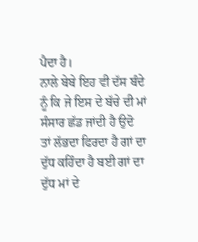ਪੈਦਾ ਹੈ।
ਨਾਲੇ ਬੇਬੇ ਇਹ ਵੀ ਦੱਸ ਬੰਦੇ ਨੂੰ ਕਿ ਜੇ ਇਸ ਦੇ ਬੱਚੇ ਦੀ ਮਾਂ ਸੰਸਾਰ ਛੱਡ ਜਾਂਦੀ ਹੈ ਉਦੋ
ਤਾਂ ਲੱਭਦਾ ਫਿਰਦਾ ਹੈ ਗਾਂ ਦਾ ਦੁੱਧ ਕਹਿੰਦਾ ਹੈ ਬਈ ਗਾਂ ਦਾ ਦੁੱਧ ਮਾਂ ਦੇ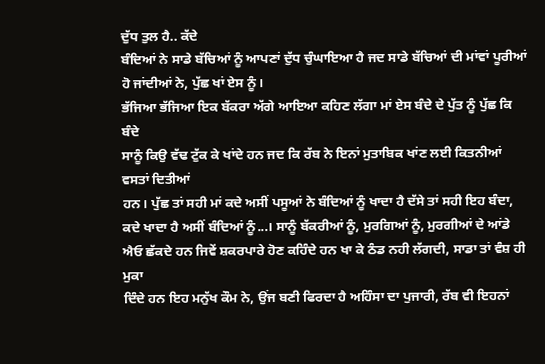ਦੁੱਧ ਤੁਲ ਹੈ.. ਕੱਦੇ
ਬੰਦਿਆਂ ਨੇ ਸਾਡੇ ਬੱਚਿਆਂ ਨੂੰ ਆਪਣਾਂ ਦੁੱਧ ਚੁੰਘਾਇਆ ਹੈ ਜਦ ਸਾਡੇ ਬੱਚਿਆਂ ਦੀ ਮਾਂਵਾਂ ਪੂਰੀਆਂ
ਹੋ ਜਾਂਦੀਆਂ ਨੇ, ਪੁੱਛ ਖਾਂ ਏਸ ਨੂੰ।
ਭੱਜਿਆ ਭੱਜਿਆ ਇਕ ਬੱਕਰਾ ਅੱਗੇ ਆਇਆ ਕਹਿਣ ਲੱਗਾ ਮਾਂ ਏਸ ਬੰਦੇ ਦੇ ਪੁੱਤ ਨੂੰ ਪੁੱਛ ਕਿ ਬੰਦੇ
ਸਾਨੂੰ ਕਿਉ ਵੱਢ ਟੁੱਕ ਕੇ ਖਾਂਦੇ ਹਨ ਜਦ ਕਿ ਰੱਬ ਨੇ ਇਨਾਂ ਮੁਤਾਬਿਕ ਖਾਂਣ ਲਈ ਕਿਤਨੀਆਂ ਵਸਤਾਂ ਦਿਤੀਆਂ
ਹਨ। ਪੁੱਛ ਤਾਂ ਸਹੀ ਮਾਂ ਕਦੇ ਅਸੀਂ ਪਸੂਆਂ ਨੇ ਬੰਦਿਆਂ ਨੂੰ ਖਾਦਾ ਹੈ ਦੱਸੇ ਤਾਂ ਸਹੀ ਇਹ ਬੰਦਾ,
ਕਦੇ ਖਾਦਾ ਹੈ ਅਸੀਂ ਬੰਦਿਆਂ ਨੂੰ...। ਸਾਨੂੰ ਬੱਕਰੀਆਂ ਨੂੰ, ਮੁਰਗਿਆਂ ਨੂੰ, ਮੁਰਗੀਆਂ ਦੇ ਆਂਡੇ
ਐਓ ਛੱਕਦੇ ਹਨ ਜਿਵੇਂ ਸ਼ਕਰਪਾਰੇ ਹੋਣ ਕਹਿੰਦੇ ਹਨ ਖਾ ਕੇ ਠੰਡ ਨਹੀ ਲੱਗਦੀ, ਸਾਡਾ ਤਾਂ ਵੰਸ਼ ਹੀ ਮੁਕਾ
ਦਿੰਦੇ ਹਨ ਇਹ ਮਨੁੱਖ ਕੌਮ ਨੇ, ਉਂਜ ਬਣੀ ਫਿਰਦਾ ਹੈ ਅਹਿੰਸਾ ਦਾ ਪੁਜਾਰੀ, ਰੱਬ ਵੀ ਇਹਨਾਂ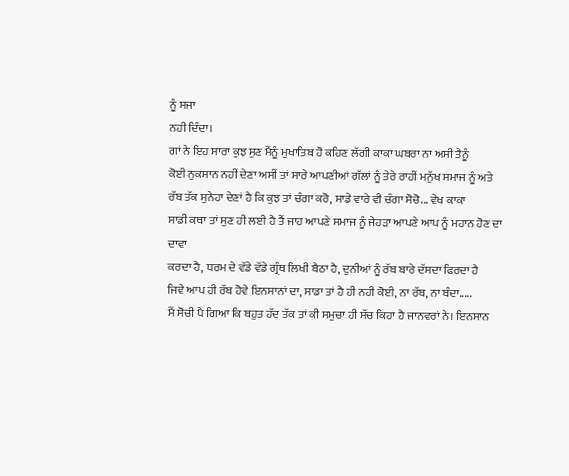ਨੂੰ ਸਜਾ
ਨਹੀ ਦਿੰਦਾ।
ਗਾਂ ਨੇ ਇਹ ਸਾਰਾ ਕੁਝ ਸੁਣ ਮੈਂਨੂੰ ਮੁਖਾਤਿਬ ਹੋ ਕਹਿਣ ਲੱਗੀ ਕਾਕਾ ਘਬਰਾ ਨਾ ਅਸੀ ਤੈਨੂੰ
ਕੋਈ ਨੁਕਸਾਨ ਨਹੀਂ ਦੇਣਾ ਅਸੀਂ ਤਾਂ ਸਾਰੇ ਆਪਣੀਆਂ ਗੱਲਾਂ ਨੂੰ ਤੇਰੇ ਰਾਹੀਂ ਮਨੁੱਖ ਸਮਾਜ ਨੂੰ ਅਤੇ
ਰੱਬ ਤੱਕ ਸੁਨੇਹਾ ਦੇਣਾਂ ਹੈ ਕਿ ਕੁਝ ਤਾਂ ਚੰਗਾ ਕਰੋ, ਸਾਡੇ ਵਾਰੇ ਵੀ ਚੰਗਾ ਸੋਚੋ... ਵੇਖ ਕਾਕਾ
ਸਾਡੀ ਕਥਾ ਤਾਂ ਸੁਣ ਹੀ ਲਈ ਹੈ ਤੈਂ ਜਾਹ ਆਪਣੇ ਸਮਾਜ ਨੂੰ ਜੇਹੜਾ ਆਪਣੇ ਆਪ ਨੂੰ ਮਹਾਨ ਹੋਣ ਦਾ ਦਾਵਾ
ਕਰਦਾ ਹੈ, ਧਰਮ ਦੇ ਵੱਡੇ ਵੱਡੇ ਗ੍ਰੰਥ ਲਿਖੀ ਬੈਠਾ ਹੈ, ਦੁਨੀਆਂ ਨੂੰ ਰੱਬ ਬਾਰੇ ਦੱਸਦਾ ਫਿਰਦਾ ਹੈ
ਜਿਵੇ ਆਪ ਹੀ ਰੱਬ ਹੋਵੇ ਇਨਸਾਨਾਂ ਦਾ, ਸਾਡਾ ਤਾਂ ਹੈ ਹੀ ਨਹੀ ਕੋਈ, ਨਾ ਰੱਬ, ਨਾ ਬੰਦਾ.....
ਮੈਂ ਸੋਚੀ ਪੈ ਗਿਆ ਕਿ ਬਹੁਤ ਹੱਦ ਤੱਕ ਤਾਂ ਕੀ ਸਮੁਚਾ ਹੀ ਸੱਚ ਕਿਹਾ ਹੈ ਜਾਨਵਰਾਂ ਨੇ। ਇਨਸਾਨ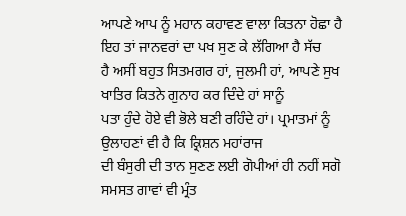ਆਪਣੇ ਆਪ ਨੂੰ ਮਹਾਨ ਕਹਾਵਣ ਵਾਲਾ ਕਿਤਨਾ ਹੋਛਾ ਹੈ ਇਹ ਤਾਂ ਜਾਨਵਰਾਂ ਦਾ ਪਖ ਸੁਣ ਕੇ ਲੱਗਿਆ ਹੈ ਸੱਚ
ਹੈ ਅਸੀਂ ਬਹੁਤ ਸਿਤਮਗਰ ਹਾਂ, ਜੁਲਮੀ ਹਾਂ, ਆਪਣੇ ਸੁਖ ਖਾਤਿਰ ਕਿਤਨੇ ਗੁਨਾਹ ਕਰ ਦਿੰਦੇ ਹਾਂ ਸਾਨੂੰ
ਪਤਾ ਹੁੰਦੇ ਹੋਏ ਵੀ ਭੋਲੇ ਬਣੀ ਰਹਿੰਦੇ ਹਾਂ। ਪ੍ਰਮਾਤਮਾਂ ਨੂੰ ਉਲਾਹਣਾਂ ਵੀ ਹੈ ਕਿ ਕ੍ਰਿਸ਼ਨ ਮਹਾਂਰਾਜ
ਦੀ ਬੰਸੁਰੀ ਦੀ ਤਾਨ ਸੁਣਣ ਲਈ ਗੋਪੀਆਂ ਹੀ ਨਹੀਂ ਸਗੋ ਸਮਸਤ ਗਾਵਾਂ ਵੀ ਮ੍ਰੰਤ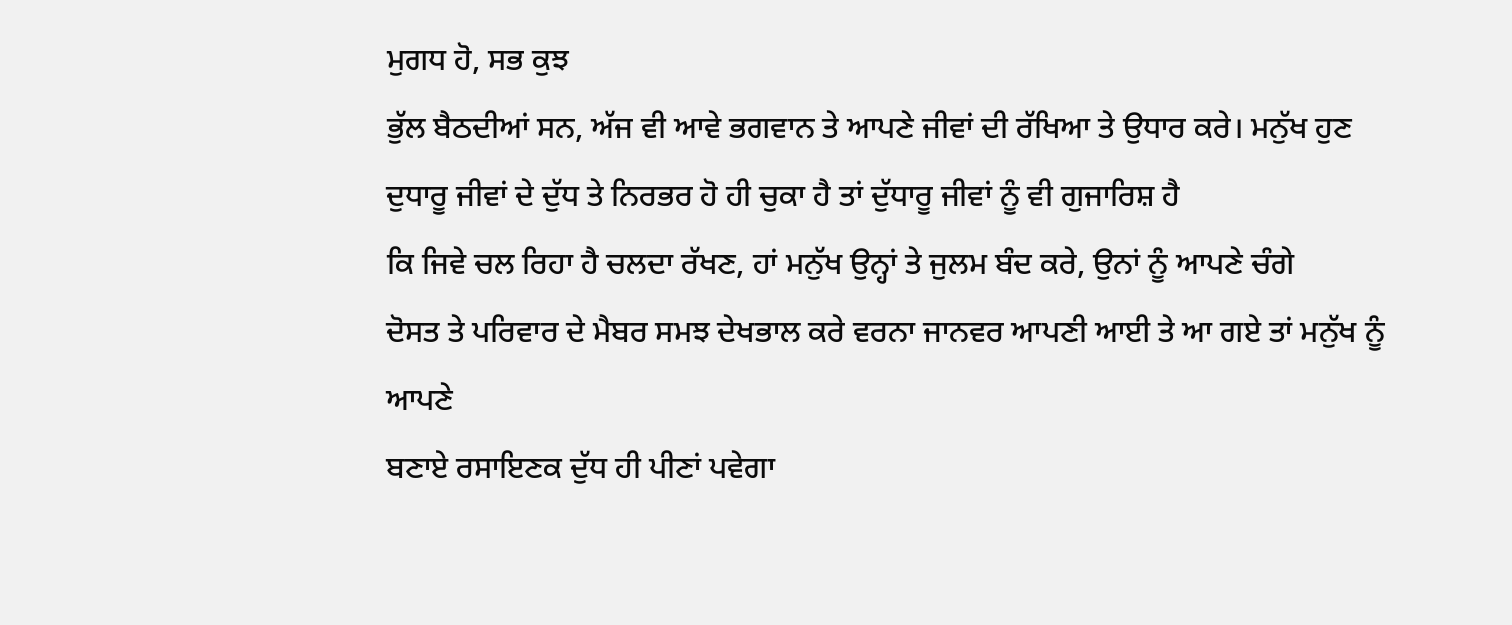ਮੁਗਧ ਹੋ, ਸਭ ਕੁਝ
ਭੁੱਲ ਬੈਠਦੀਆਂ ਸਨ, ਅੱਜ ਵੀ ਆਵੇ ਭਗਵਾਨ ਤੇ ਆਪਣੇ ਜੀਵਾਂ ਦੀ ਰੱਖਿਆ ਤੇ ਉਧਾਰ ਕਰੇ। ਮਨੁੱਖ ਹੁਣ
ਦੁਧਾਰੂ ਜੀਵਾਂ ਦੇ ਦੁੱਧ ਤੇ ਨਿਰਭਰ ਹੋ ਹੀ ਚੁਕਾ ਹੈ ਤਾਂ ਦੁੱਧਾਰੂ ਜੀਵਾਂ ਨੂੰ ਵੀ ਗੁਜਾਰਿਸ਼ ਹੈ
ਕਿ ਜਿਵੇ ਚਲ ਰਿਹਾ ਹੈ ਚਲਦਾ ਰੱਖਣ, ਹਾਂ ਮਨੁੱਖ ਉਨ੍ਹਾਂ ਤੇ ਜੁਲਮ ਬੰਦ ਕਰੇ, ਉਨਾਂ ਨੂੰ ਆਪਣੇ ਚੰਗੇ
ਦੋਸਤ ਤੇ ਪਰਿਵਾਰ ਦੇ ਮੈਬਰ ਸਮਝ ਦੇਖਭਾਲ ਕਰੇ ਵਰਨਾ ਜਾਨਵਰ ਆਪਣੀ ਆਈ ਤੇ ਆ ਗਏ ਤਾਂ ਮਨੁੱਖ ਨੂੰ ਆਪਣੇ
ਬਣਾਏ ਰਸਾਇਣਕ ਦੁੱਧ ਹੀ ਪੀਣਾਂ ਪਵੇਗਾ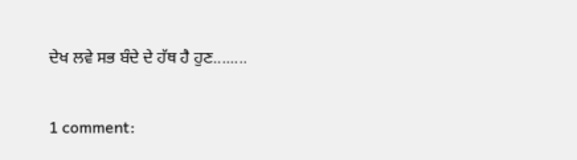ਦੇਖ ਲਵੇ ਸਭ ਬੰਦੇ ਦੇ ਹੱਥ ਹੈ ਹੁਣ........

1 comment: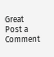Great
Post a Comment